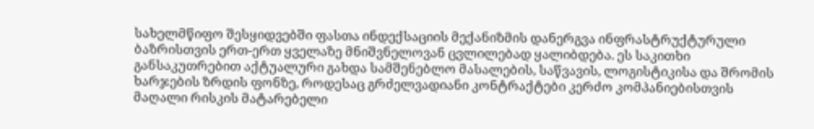სახელმწიფო შესყიდვებში ფასთა ინდექსაციის მექანიზმის დანერგვა ინფრასტრუქტურული ბაზრისთვის ერთ-ერთ ყველაზე მნიშვნელოვან ცვლილებად ყალიბდება. ეს საკითხი განსაკუთრებით აქტუალური გახდა სამშენებლო მასალების, საწვავის, ლოგისტიკისა და შრომის ხარჯების ზრდის ფონზე, როდესაც გრძელვადიანი კონტრაქტები კერძო კომპანიებისთვის მაღალი რისკის მატარებელი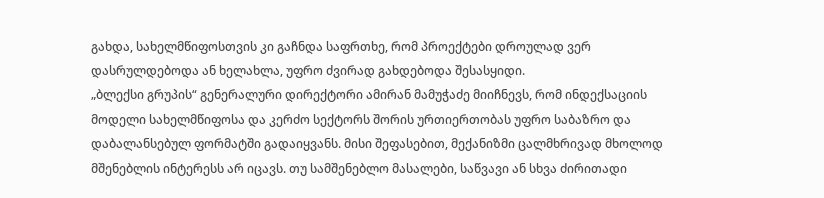გახდა, სახელმწიფოსთვის კი გაჩნდა საფრთხე, რომ პროექტები დროულად ვერ დასრულდებოდა ან ხელახლა, უფრო ძვირად გახდებოდა შესასყიდი.
„ბლექსი გრუპის“ გენერალური დირექტორი ამირან მამუჭაძე მიიჩნევს, რომ ინდექსაციის მოდელი სახელმწიფოსა და კერძო სექტორს შორის ურთიერთობას უფრო საბაზრო და დაბალანსებულ ფორმატში გადაიყვანს. მისი შეფასებით, მექანიზმი ცალმხრივად მხოლოდ მშენებლის ინტერესს არ იცავს. თუ სამშენებლო მასალები, საწვავი ან სხვა ძირითადი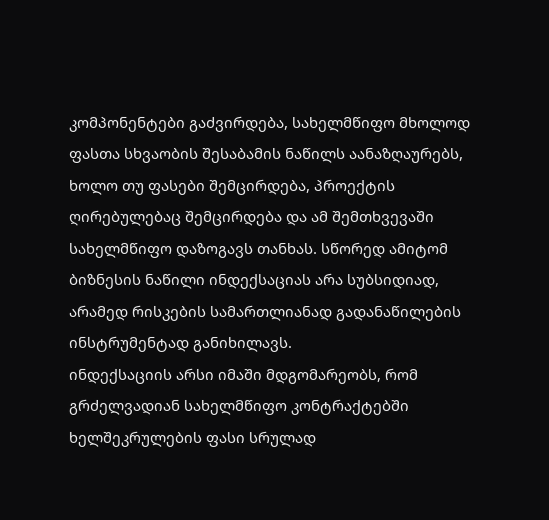კომპონენტები გაძვირდება, სახელმწიფო მხოლოდ ფასთა სხვაობის შესაბამის ნაწილს აანაზღაურებს, ხოლო თუ ფასები შემცირდება, პროექტის ღირებულებაც შემცირდება და ამ შემთხვევაში სახელმწიფო დაზოგავს თანხას. სწორედ ამიტომ ბიზნესის ნაწილი ინდექსაციას არა სუბსიდიად, არამედ რისკების სამართლიანად გადანაწილების ინსტრუმენტად განიხილავს.
ინდექსაციის არსი იმაში მდგომარეობს, რომ გრძელვადიან სახელმწიფო კონტრაქტებში ხელშეკრულების ფასი სრულად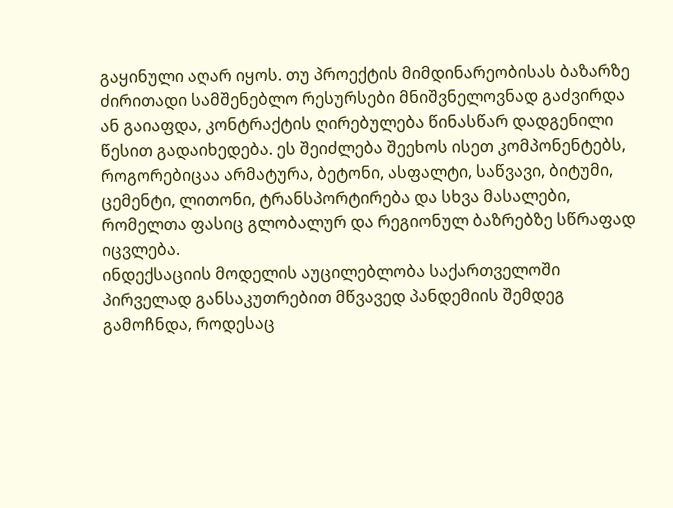გაყინული აღარ იყოს. თუ პროექტის მიმდინარეობისას ბაზარზე ძირითადი სამშენებლო რესურსები მნიშვნელოვნად გაძვირდა ან გაიაფდა, კონტრაქტის ღირებულება წინასწარ დადგენილი წესით გადაიხედება. ეს შეიძლება შეეხოს ისეთ კომპონენტებს, როგორებიცაა არმატურა, ბეტონი, ასფალტი, საწვავი, ბიტუმი, ცემენტი, ლითონი, ტრანსპორტირება და სხვა მასალები, რომელთა ფასიც გლობალურ და რეგიონულ ბაზრებზე სწრაფად იცვლება.
ინდექსაციის მოდელის აუცილებლობა საქართველოში პირველად განსაკუთრებით მწვავედ პანდემიის შემდეგ გამოჩნდა, როდესაც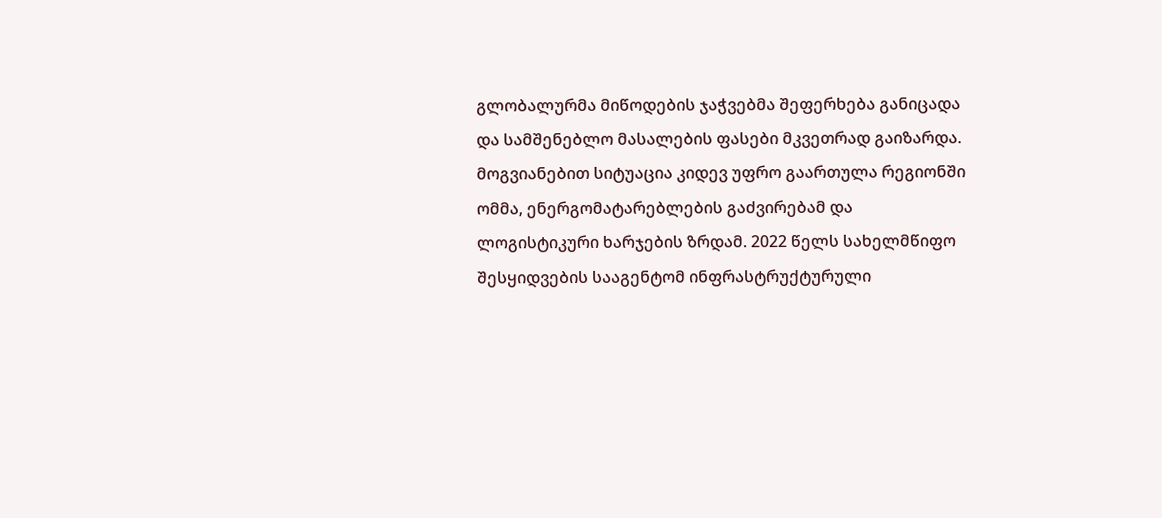გლობალურმა მიწოდების ჯაჭვებმა შეფერხება განიცადა და სამშენებლო მასალების ფასები მკვეთრად გაიზარდა. მოგვიანებით სიტუაცია კიდევ უფრო გაართულა რეგიონში ომმა, ენერგომატარებლების გაძვირებამ და ლოგისტიკური ხარჯების ზრდამ. 2022 წელს სახელმწიფო შესყიდვების სააგენტომ ინფრასტრუქტურული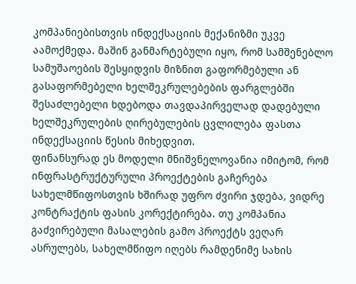კომპანიებისთვის ინდექსაციის მექანიზმი უკვე აამოქმედა. მაშინ განმარტებული იყო, რომ სამშენებლო სამუშაოების შესყიდვის მიზნით გაფორმებული ან გასაფორმებელი ხელშეკრულებების ფარგლებში შესაძლებელი ხდებოდა თავდაპირველად დადებული ხელშეკრულების ღირებულების ცვლილება ფასთა ინდექსაციის წესის მიხედვით.
ფინანსურად ეს მოდელი მნიშვნელოვანია იმიტომ, რომ ინფრასტრუქტურული პროექტების გაჩერება სახელმწიფოსთვის ხშირად უფრო ძვირი ჯდება, ვიდრე კონტრაქტის ფასის კორექტირება. თუ კომპანია გაძვირებული მასალების გამო პროექტს ვეღარ ასრულებს, სახელმწიფო იღებს რამდენიმე სახის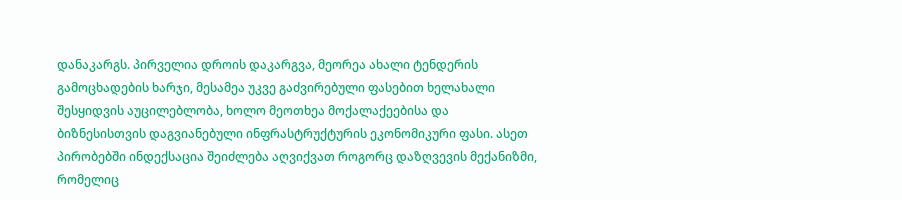დანაკარგს. პირველია დროის დაკარგვა, მეორეა ახალი ტენდერის გამოცხადების ხარჯი, მესამეა უკვე გაძვირებული ფასებით ხელახალი შესყიდვის აუცილებლობა, ხოლო მეოთხეა მოქალაქეებისა და ბიზნესისთვის დაგვიანებული ინფრასტრუქტურის ეკონომიკური ფასი. ასეთ პირობებში ინდექსაცია შეიძლება აღვიქვათ როგორც დაზღვევის მექანიზმი, რომელიც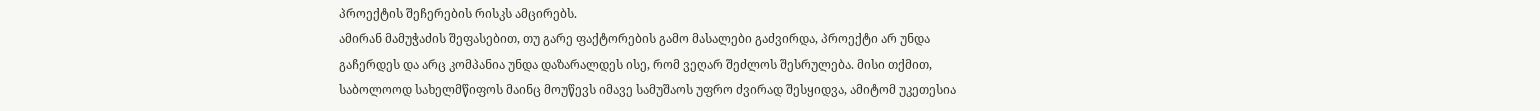პროექტის შეჩერების რისკს ამცირებს.
ამირან მამუჭაძის შეფასებით, თუ გარე ფაქტორების გამო მასალები გაძვირდა, პროექტი არ უნდა გაჩერდეს და არც კომპანია უნდა დაზარალდეს ისე, რომ ვეღარ შეძლოს შესრულება. მისი თქმით, საბოლოოდ სახელმწიფოს მაინც მოუწევს იმავე სამუშაოს უფრო ძვირად შესყიდვა, ამიტომ უკეთესია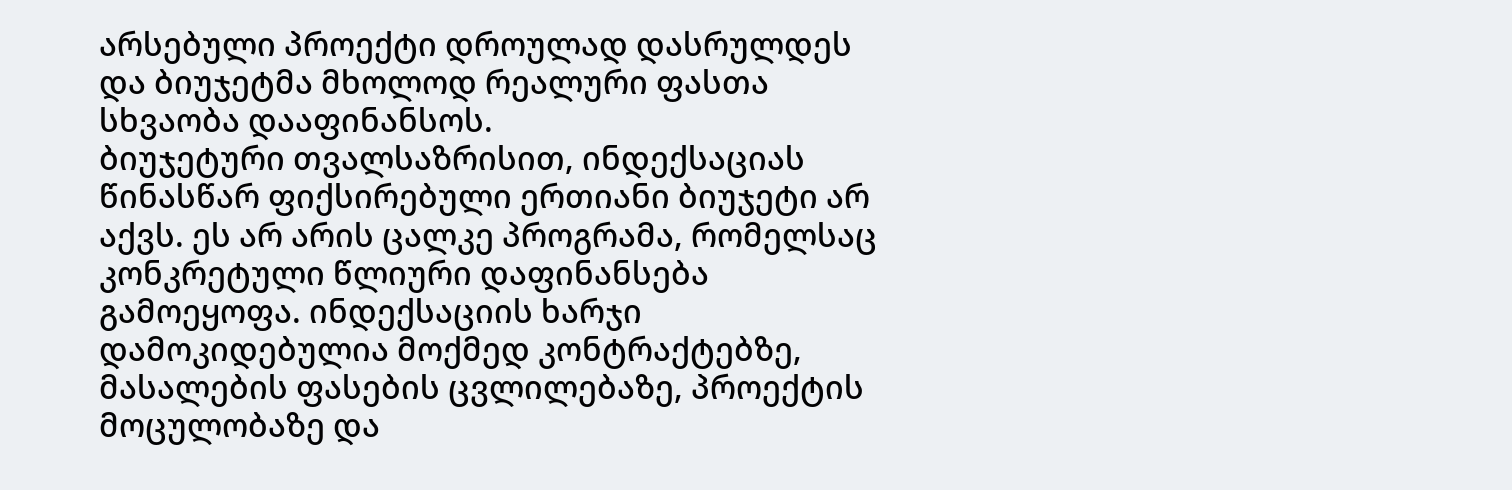არსებული პროექტი დროულად დასრულდეს და ბიუჯეტმა მხოლოდ რეალური ფასთა სხვაობა დააფინანსოს.
ბიუჯეტური თვალსაზრისით, ინდექსაციას წინასწარ ფიქსირებული ერთიანი ბიუჯეტი არ აქვს. ეს არ არის ცალკე პროგრამა, რომელსაც კონკრეტული წლიური დაფინანსება გამოეყოფა. ინდექსაციის ხარჯი დამოკიდებულია მოქმედ კონტრაქტებზე, მასალების ფასების ცვლილებაზე, პროექტის მოცულობაზე და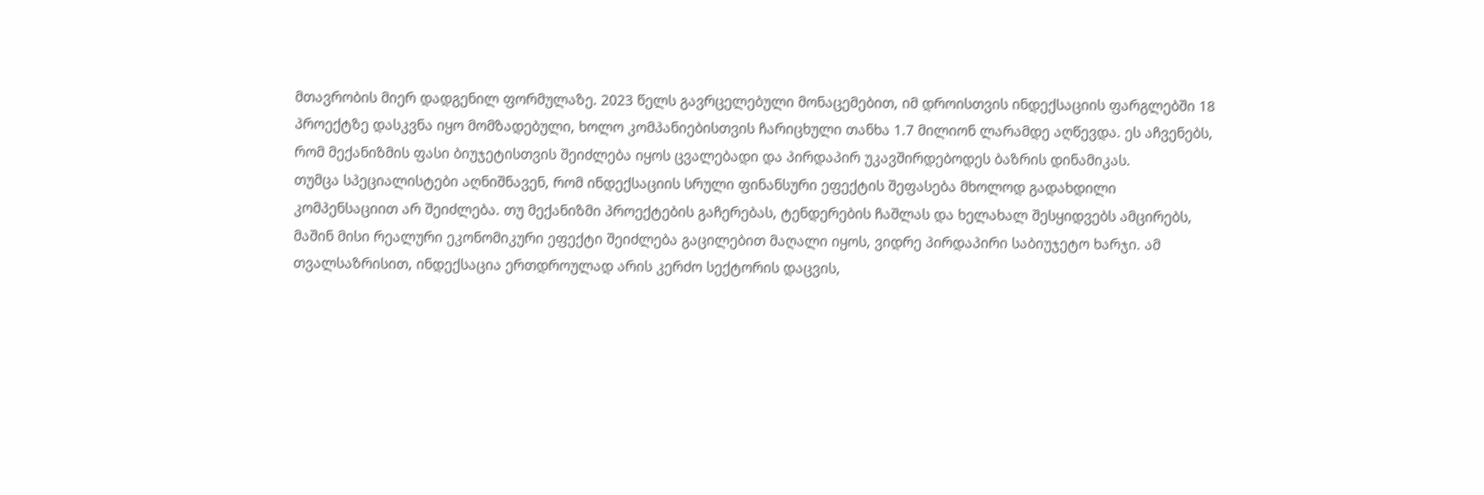მთავრობის მიერ დადგენილ ფორმულაზე. 2023 წელს გავრცელებული მონაცემებით, იმ დროისთვის ინდექსაციის ფარგლებში 18 პროექტზე დასკვნა იყო მომზადებული, ხოლო კომპანიებისთვის ჩარიცხული თანხა 1.7 მილიონ ლარამდე აღწევდა. ეს აჩვენებს, რომ მექანიზმის ფასი ბიუჯეტისთვის შეიძლება იყოს ცვალებადი და პირდაპირ უკავშირდებოდეს ბაზრის დინამიკას.
თუმცა სპეციალისტები აღნიშნავენ, რომ ინდექსაციის სრული ფინანსური ეფექტის შეფასება მხოლოდ გადახდილი კომპენსაციით არ შეიძლება. თუ მექანიზმი პროექტების გაჩერებას, ტენდერების ჩაშლას და ხელახალ შესყიდვებს ამცირებს, მაშინ მისი რეალური ეკონომიკური ეფექტი შეიძლება გაცილებით მაღალი იყოს, ვიდრე პირდაპირი საბიუჯეტო ხარჯი. ამ თვალსაზრისით, ინდექსაცია ერთდროულად არის კერძო სექტორის დაცვის,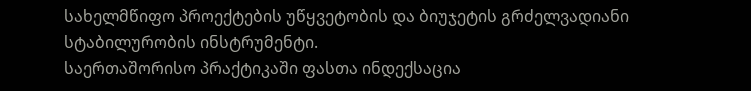სახელმწიფო პროექტების უწყვეტობის და ბიუჯეტის გრძელვადიანი სტაბილურობის ინსტრუმენტი.
საერთაშორისო პრაქტიკაში ფასთა ინდექსაცია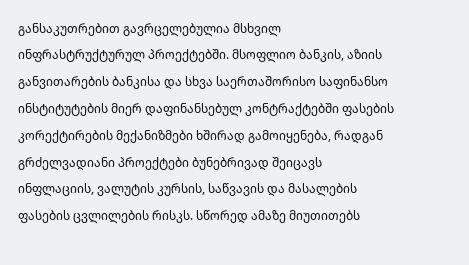განსაკუთრებით გავრცელებულია მსხვილ ინფრასტრუქტურულ პროექტებში. მსოფლიო ბანკის, აზიის განვითარების ბანკისა და სხვა საერთაშორისო საფინანსო ინსტიტუტების მიერ დაფინანსებულ კონტრაქტებში ფასების კორექტირების მექანიზმები ხშირად გამოიყენება, რადგან გრძელვადიანი პროექტები ბუნებრივად შეიცავს ინფლაციის, ვალუტის კურსის, საწვავის და მასალების ფასების ცვლილების რისკს. სწორედ ამაზე მიუთითებს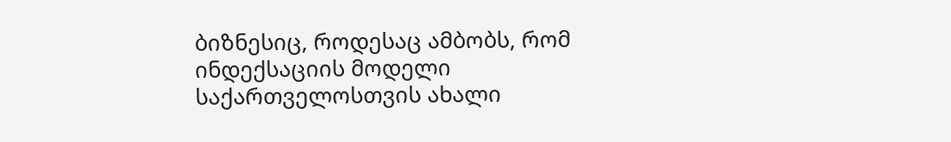ბიზნესიც, როდესაც ამბობს, რომ ინდექსაციის მოდელი საქართველოსთვის ახალი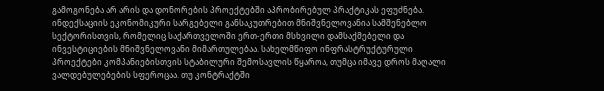გამოგონება არ არის და დონორების პროექტებში აპრობირებულ პრაქტიკას ეფუძნება.
ინდექსაციის ეკონომიკური სარგებელი განსაკუთრებით მნიშვნელოვანია სამშენებლო სექტორისთვის, რომელიც საქართველოში ერთ-ერთი მსხვილი დამსაქმებელი და ინვესტიციების მნიშვნელოვანი მიმართულებაა. სახელმწიფო ინფრასტრუქტურული პროექტები კომპანიებისთვის სტაბილური შემოსავლის წყაროა, თუმცა იმავე დროს მაღალი ვალდებულებების სფეროცაა. თუ კონტრაქტში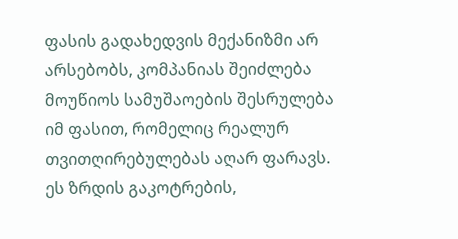ფასის გადახედვის მექანიზმი არ არსებობს, კომპანიას შეიძლება მოუწიოს სამუშაოების შესრულება იმ ფასით, რომელიც რეალურ თვითღირებულებას აღარ ფარავს. ეს ზრდის გაკოტრების,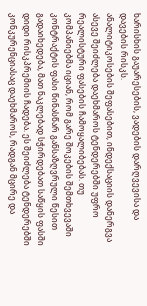ხარისხის გაუარესების, ვადების დარღვევისა და დავების რისკს.
ანალიტიკოსების შეფასებით, ინდექსაციის დანერგვა ასევე შეიძლება დაეხმაროს ტენდერებში უფრო რეალისტური ფასების ჩამოყალიბებას. თუ კომპანიებმა იციან, რომ გარე შოკების შემთხვევაში კონტრაქტის ფასი წინასწარ განსაზღვრული წესით გადაიხედება, მათ ნაკლებად სჭირდებათ საწყის ფასში დიდი რისკპრემიის ჩადება. ეს შეიძლება ტენდერებში კონკურენციასაც დაეხმაროს, რადგან მცირე და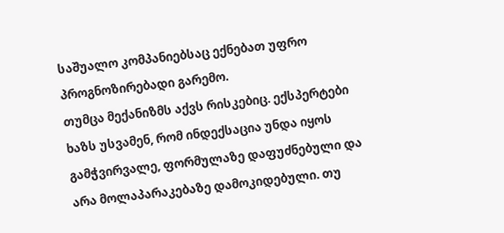საშუალო კომპანიებსაც ექნებათ უფრო პროგნოზირებადი გარემო.
თუმცა მექანიზმს აქვს რისკებიც. ექსპერტები ხაზს უსვამენ, რომ ინდექსაცია უნდა იყოს გამჭვირვალე, ფორმულაზე დაფუძნებული და არა მოლაპარაკებაზე დამოკიდებული. თუ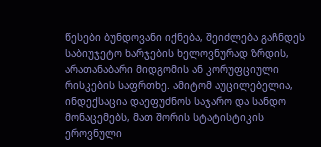წესები ბუნდოვანი იქნება, შეიძლება გაჩნდეს საბიუჯეტო ხარჯების ხელოვნურად ზრდის, არათანაბარი მიდგომის ან კორუფციული რისკების საფრთხე. ამიტომ აუცილებელია, ინდექსაცია დაეფუძნოს საჯარო და სანდო მონაცემებს, მათ შორის სტატისტიკის ეროვნული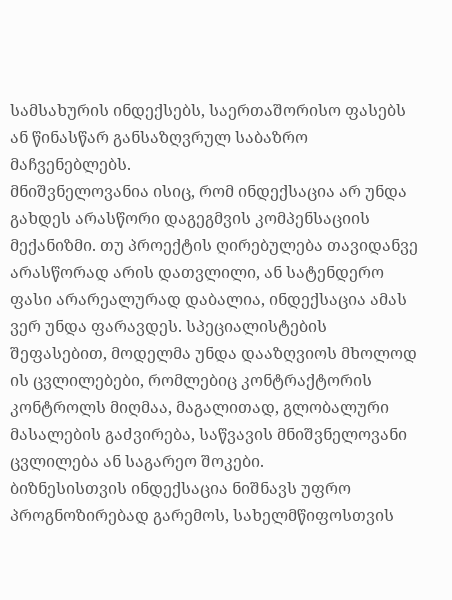სამსახურის ინდექსებს, საერთაშორისო ფასებს ან წინასწარ განსაზღვრულ საბაზრო მაჩვენებლებს.
მნიშვნელოვანია ისიც, რომ ინდექსაცია არ უნდა გახდეს არასწორი დაგეგმვის კომპენსაციის მექანიზმი. თუ პროექტის ღირებულება თავიდანვე არასწორად არის დათვლილი, ან სატენდერო ფასი არარეალურად დაბალია, ინდექსაცია ამას ვერ უნდა ფარავდეს. სპეციალისტების შეფასებით, მოდელმა უნდა დააზღვიოს მხოლოდ ის ცვლილებები, რომლებიც კონტრაქტორის კონტროლს მიღმაა, მაგალითად, გლობალური მასალების გაძვირება, საწვავის მნიშვნელოვანი ცვლილება ან საგარეო შოკები.
ბიზნესისთვის ინდექსაცია ნიშნავს უფრო პროგნოზირებად გარემოს, სახელმწიფოსთვის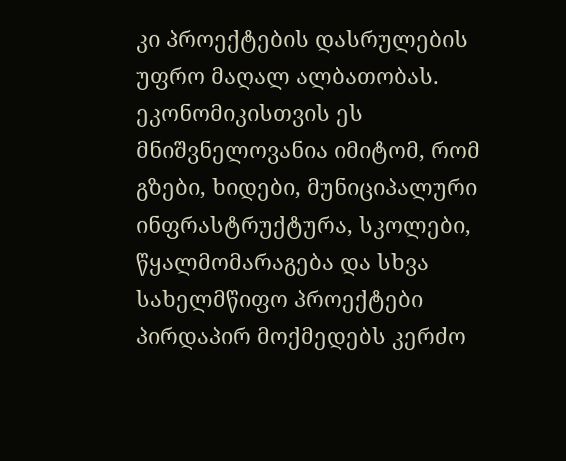კი პროექტების დასრულების უფრო მაღალ ალბათობას. ეკონომიკისთვის ეს მნიშვნელოვანია იმიტომ, რომ გზები, ხიდები, მუნიციპალური ინფრასტრუქტურა, სკოლები, წყალმომარაგება და სხვა სახელმწიფო პროექტები პირდაპირ მოქმედებს კერძო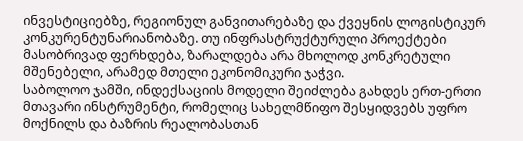ინვესტიციებზე, რეგიონულ განვითარებაზე და ქვეყნის ლოგისტიკურ კონკურენტუნარიანობაზე. თუ ინფრასტრუქტურული პროექტები მასობრივად ფერხდება, ზარალდება არა მხოლოდ კონკრეტული მშენებელი, არამედ მთელი ეკონომიკური ჯაჭვი.
საბოლოო ჯამში, ინდექსაციის მოდელი შეიძლება გახდეს ერთ-ერთი მთავარი ინსტრუმენტი, რომელიც სახელმწიფო შესყიდვებს უფრო მოქნილს და ბაზრის რეალობასთან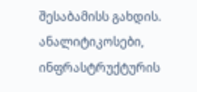შესაბამისს გახდის. ანალიტიკოსები, ინფრასტრუქტურის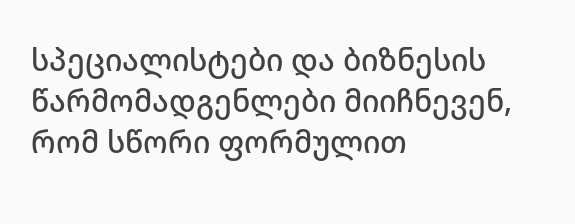სპეციალისტები და ბიზნესის წარმომადგენლები მიიჩნევენ, რომ სწორი ფორმულით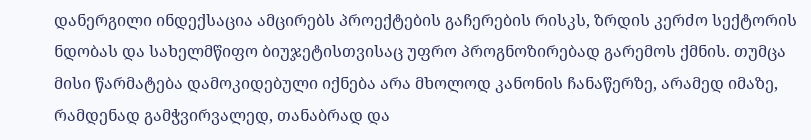დანერგილი ინდექსაცია ამცირებს პროექტების გაჩერების რისკს, ზრდის კერძო სექტორის ნდობას და სახელმწიფო ბიუჯეტისთვისაც უფრო პროგნოზირებად გარემოს ქმნის. თუმცა მისი წარმატება დამოკიდებული იქნება არა მხოლოდ კანონის ჩანაწერზე, არამედ იმაზე, რამდენად გამჭვირვალედ, თანაბრად და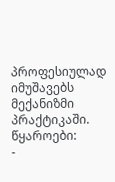პროფესიულად იმუშავებს მექანიზმი პრაქტიკაში.
წყაროები:
-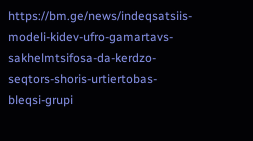https://bm.ge/news/indeqsatsiis-modeli-kidev-ufro-gamartavs-sakhelmtsifosa-da-kerdzo-seqtors-shoris-urtiertobas-bleqsi-grupi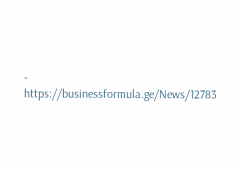- https://businessformula.ge/News/12783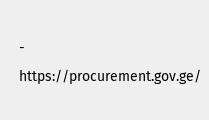- https://procurement.gov.ge/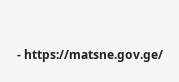- https://matsne.gov.ge/